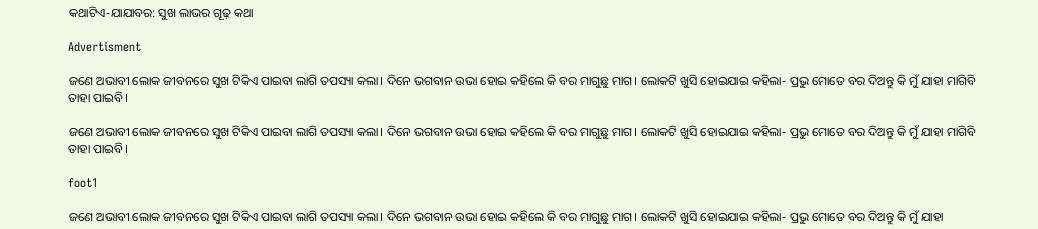କଥାଟିଏ-ଯାଯାବର: ସୁଖ ଲାଭର ଗୂଢ଼ କଥା

Advertisment

ଜଣେ ଅଭାବୀ ଲୋକ ଜୀବନରେ ସୁଖ ଟିକିଏ ପାଇବା ଲାଗି ତପସ୍ୟା କଲା। ଦିନେ ଭଗବାନ ଉଭା ହୋଇ କହିଲେ କି ବର ମାଗୁଛୁ ମାଗ। ଲୋକଟି ଖୁସି ହୋଇଯାଇ କହିଲା- ପ୍ରଭୁ ମୋତେ ବର ଦିଅନ୍ତୁ କି ମୁଁ ଯାହା ମାଗିବି ତାହା ପାଇବି।

ଜଣେ ଅଭାବୀ ଲୋକ ଜୀବନରେ ସୁଖ ଟିକିଏ ପାଇବା ଲାଗି ତପସ୍ୟା କଲା। ଦିନେ ଭଗବାନ ଉଭା ହୋଇ କହିଲେ କି ବର ମାଗୁଛୁ ମାଗ। ଲୋକଟି ଖୁସି ହୋଇଯାଇ କହିଲା- ପ୍ରଭୁ ମୋତେ ବର ଦିଅନ୍ତୁ କି ମୁଁ ଯାହା ମାଗିବି ତାହା ପାଇବି।

foot1

ଜଣେ ଅଭାବୀ ଲୋକ ଜୀବନରେ ସୁଖ ଟିକିଏ ପାଇବା ଲାଗି ତପସ୍ୟା କଲା। ଦିନେ ଭଗବାନ ଉଭା ହୋଇ କହିଲେ କି ବର ମାଗୁଛୁ ମାଗ। ଲୋକଟି ଖୁସି ହୋଇଯାଇ କହିଲା- ପ୍ରଭୁ ମୋତେ ବର ଦିଅନ୍ତୁ କି ମୁଁ ଯାହା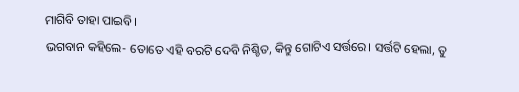ମାଗିବି ତାହା ପାଇବି।
ଭଗବାନ କହିଲେ- ତୋତେ ଏହି ବରଟି ଦେବି ନିଶ୍ଚିତ, କିନ୍ତୁ ଗୋଟିଏ ସର୍ତ୍ତରେ। ସର୍ତ୍ତଟି ହେଲା, ତୁ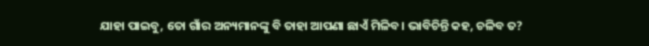ଯାହା ପାଇବୁ, ତୋ ଗାଁର ଅନ୍ୟମାନଙ୍କୁ ବି ତାହା ଆପଣା ଛାଏଁ ମିଳିବ। ଭାବିଚିନ୍ତି କହ, ଚଳିବ ତ?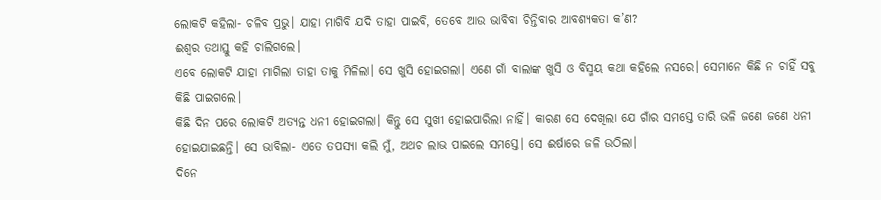ଲୋକଟି କହିଲା- ଚଳିବ ପ୍ରଭୁ। ଯାହା ମାଗିବି ଯଦି ତାହା ପାଇବି, ତେବେ ଆଉ ଭାବିବା ଚିନ୍ତିବାର ଆବଶ୍ୟକତା କ’ଣ?
ଈଶ୍ବର ତଥାସ୍ତୁ କହି ଚାଲିଗଲେ।
ଏବେ ଲୋକଟି ଯାହା ମାଗିଲା ତାହା ତାକୁ ମିଳିଲା। ସେ ଖୁସି ହୋଇଗଲା। ଏଣେ ଗାଁ ବାଲାଙ୍କ ଖୁସି ଓ ବିସ୍ମୟ କଥା କହିଲେ ନସରେ। ସେମାନେ କିଛି ନ ଚାହିଁ ସବୁ କିଛି ପାଇଗଲେ।
କିଛି ଦିନ ପରେ ଲୋକଟି ଅତ୍ୟନ୍ତ ଧନୀ ହୋଇଗଲା। କିନ୍ତୁ ସେ ସୁଖୀ ହୋଇପାରିଲା ନାହିଁ। କାରଣ ସେ ଦେଖିଲା ଯେ ଗାଁର ସମସ୍ତେ ତାରି ଭଳି ଜଣେ ଜଣେ ଧନୀ ହୋଇଯାଇଛନ୍ତି। ସେ ଭାବିଲା- ଏତେ ତପସ୍ୟା କଲି ମୁଁ, ଅଥଚ ଲାଭ ପାଇଲେ ସମସ୍ତେ। ସେ ଈର୍ଷାରେ ଜଳି ଉଠିଲା।
ଦିନେ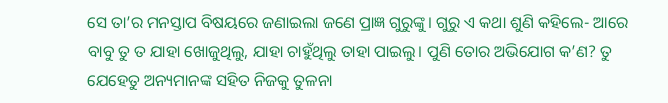ସେ ତା’ର ମନସ୍ତାପ ବିଷୟରେ ଜଣାଇଲା ଜଣେ ପ୍ରାଜ୍ଞ ଗୁରୁଙ୍କୁ। ଗୁରୁ ଏ କଥା ଶୁଣି କହିଲେ- ଆରେ ବାବୁ ତୁ ତ ଯାହା ଖୋଜୁଥିଲୁ, ଯାହା ଚାହୁଁଥିଲୁ ତାହା ପାଇଲୁ। ପୁଣି ତୋର ଅଭିଯୋଗ କ’ଣ? ତୁ ଯେହେତୁ ଅନ୍ୟମାନଙ୍କ ସହିତ ନିଜକୁ ତୁଳନା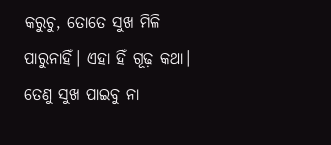କରୁଚୁ, ତୋତେ ସୁଖ ମିଳି ପାରୁନାହିଁ। ଏହା ହିଁ ଗୂଢ଼ କଥା। ତେଣୁ ସୁଖ ପାଇବୁ ନା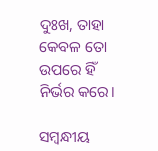ଦୁଃଖ, ତାହା କେବଳ ତୋ ଉପରେ ହିଁ ନିର୍ଭର କରେ।

ସମ୍ବନ୍ଧୀୟ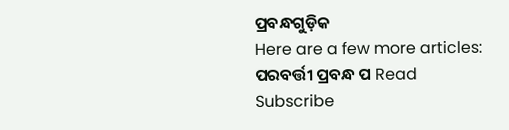ପ୍ରବନ୍ଧଗୁଡ଼ିକ
Here are a few more articles:
ପରବର୍ତ୍ତୀ ପ୍ରବନ୍ଧ ପ Read
Subscribe